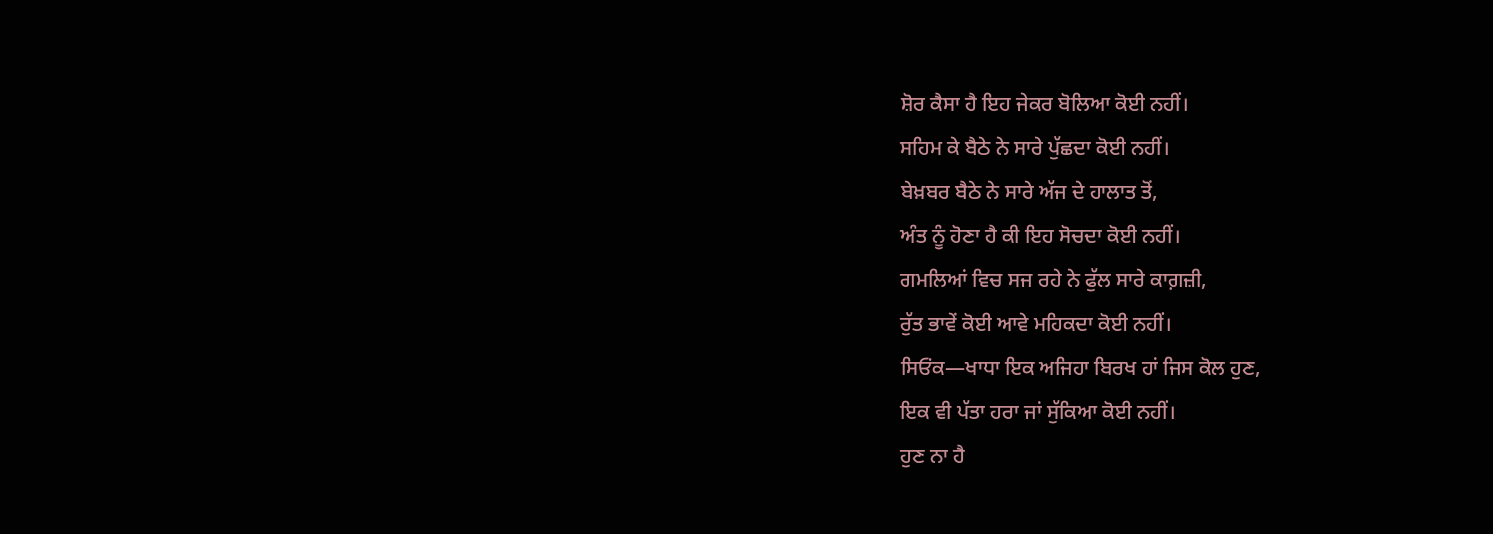ਸ਼ੋਰ ਕੈਸਾ ਹੈ ਇਹ ਜੇਕਰ ਬੋਲਿਆ ਕੋਈ ਨਹੀਂ।
ਸਹਿਮ ਕੇ ਬੈਠੇ ਨੇ ਸਾਰੇ ਪੁੱਛਦਾ ਕੋਈ ਨਹੀਂ।
ਬੇਖ਼ਬਰ ਬੈਠੇ ਨੇ ਸਾਰੇ ਅੱਜ ਦੇ ਹਾਲਾਤ ਤੋਂ,
ਅੰਤ ਨੂੰ ਹੋਣਾ ਹੈ ਕੀ ਇਹ ਸੋਚਦਾ ਕੋਈ ਨਹੀਂ।
ਗਮਲਿਆਂ ਵਿਚ ਸਜ ਰਹੇ ਨੇ ਫੁੱਲ ਸਾਰੇ ਕਾਗ਼ਜ਼ੀ,
ਰੁੱਤ ਭਾਵੇਂ ਕੋਈ ਆਵੇ ਮਹਿਕਦਾ ਕੋਈ ਨਹੀਂ।
ਸਿਓਂਕ—ਖਾਧਾ ਇਕ ਅਜਿਹਾ ਬਿਰਖ ਹਾਂ ਜਿਸ ਕੋਲ ਹੁਣ,
ਇਕ ਵੀ ਪੱਤਾ ਹਰਾ ਜਾਂ ਸੁੱਕਿਆ ਕੋਈ ਨਹੀਂ।
ਹੁਣ ਨਾ ਹੈ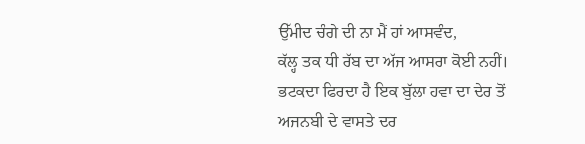ਉੱਮੀਦ ਚੰਗੇ ਦੀ ਨਾ ਮੈਂ ਹਾਂ ਆਸਵੰਦ,
ਕੱਲ੍ਹ ਤਕ ਧੀ ਰੱਬ ਦਾ ਅੱਜ ਆਸਰਾ ਕੋਈ ਨਹੀਂ।
ਭਟਕਦਾ ਫਿਰਦਾ ਹੈ ਇਕ ਬੁੱਲਾ ਹਵਾ ਦਾ ਦੇਰ ਤੋਂ
ਅਜਨਬੀ ਦੇ ਵਾਸਤੇ ਦਰ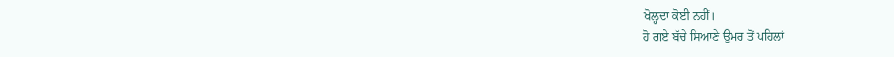ਖੋਲ੍ਹਦਾ ਕੋਈ ਨਹੀਂ।
ਹੋ ਗਏ ਬੱਚੇ ਸਿਆਣੇ ਉਮਰ ਤੋਂ ਪਹਿਲਾਂ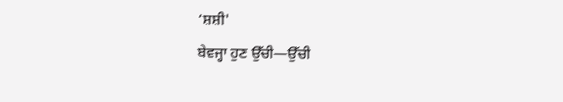‘ਸ਼ਸ਼ੀ'
ਬੇਵਜ੍ਹਾ ਹੁਣ ਉੱਚੀ—ਉੱਚੀ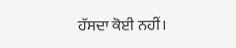ਹੱਸਦਾ ਕੋਈ ਨਹੀਂ।